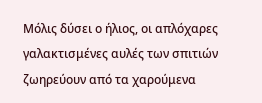Μόλις δύσει ο ήλιος, οι απλόχαρες γαλακτισμένες αυλές των σπιτιών ζωηρεύουν από τα χαρούμενα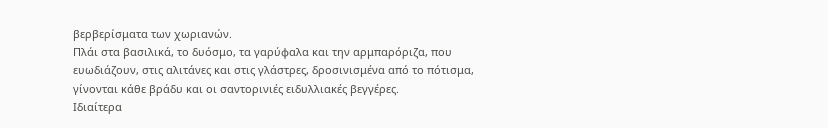βερβερίσματα των χωριανών.
Πλάι στα βασιλικά, το δυόσμο, τα γαρύφαλα και την αρμπαρόριζα, που ευωδιάζουν, στις αλιτάνες και στις γλάστρες, δροσινισμένα από το πότισμα, γίνονται κάθε βράδυ και οι σαντορινιές ειδυλλιακές βεγγέρες.
Ιδιαίτερα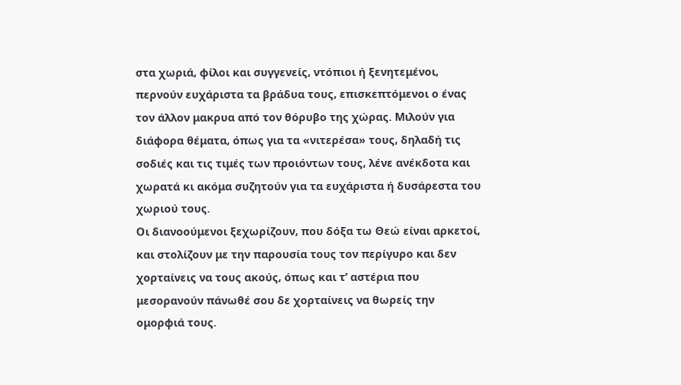στα χωριά, φίλοι και συγγενείς, ντόπιοι ή ξενητεμένοι, περνούν ευχάριστα τα βράδυα τους, επισκεπτόμενοι ο ένας τον άλλον μακρυα από τον θόρυβο της χώρας. Μιλούν για διάφορα θέματα, όπως για τα «νιτερέσα» τους, δηλαδή τις σοδιές και τις τιμές των προιόντων τους, λένε ανέκδοτα και χωρατά κι ακόμα συζητούν για τα ευχάριστα ή δυσάρεστα του χωριού τους.
Οι διανοούμενοι ξεχωρίζουν, που δόξα τω Θεώ είναι αρκετοί, και στολίζουν με την παρουσία τους τον περίγυρο και δεν χορταίνεις να τους ακούς, όπως και τ’ αστέρια που μεσορανούν πάνωθέ σου δε χορταίνεις να θωρείς την ομορφιά τους.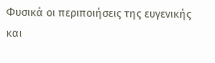Φυσικά οι περιποιήσεις της ευγενικής και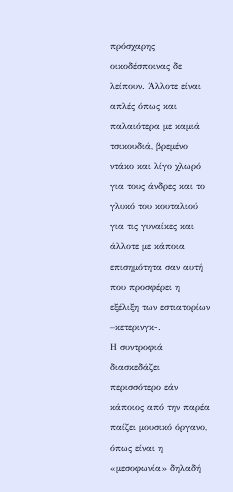πρόσχαρης οικοδέσποινας δε λείπουν. Άλλοτε είναι απλές όπως και παλαιότερα με καμιά τσικουδιά, βρεμένο ντάκο και λίγο χλωρό για τους άνδρες και το γλυκό του κουταλιού για τις γυναίκες και άλλοτε με κάποια επισημότητα σαν αυτή που προσφέρει η εξέλιξη των εστιατορίων –κετερινγκ-.
Η συντροφιά διασκεδάζει περισσότερο εάν κάποιος από την παρέα παίζει μουσικό όργανο, όπως είναι η «μεσοφωνία» δηλαδή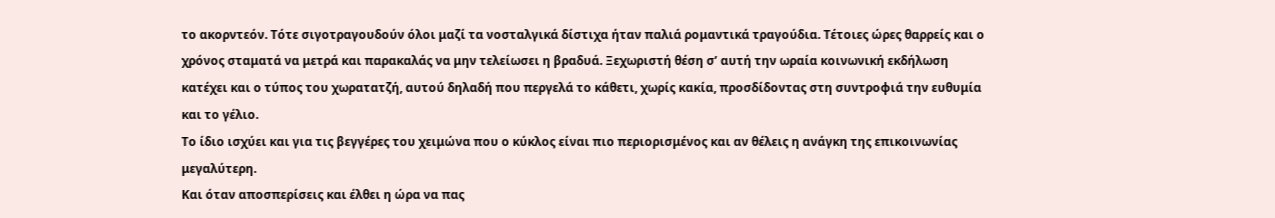το ακορντεόν. Τότε σιγοτραγουδούν όλοι μαζί τα νοσταλγικά δίστιχα ήταν παλιά ρομαντικά τραγούδια. Τέτοιες ώρες θαρρείς και ο χρόνος σταματά να μετρά και παρακαλάς να μην τελείωσει η βραδυά. Ξεχωριστή θέση σ’ αυτή την ωραία κοινωνική εκδήλωση κατέχει και ο τύπος του χωρατατζή, αυτού δηλαδή που περγελά το κάθετι, χωρίς κακία, προσδίδοντας στη συντροφιά την ευθυμία και το γέλιο.
Το ίδιο ισχύει και για τις βεγγέρες του χειμώνα που ο κύκλος είναι πιο περιορισμένος και αν θέλεις η ανάγκη της επικοινωνίας μεγαλύτερη.
Και όταν αποσπερίσεις και έλθει η ώρα να πας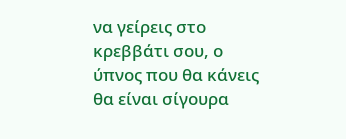να γείρεις στο κρεββάτι σου, ο ύπνος που θα κάνεις θα είναι σίγουρα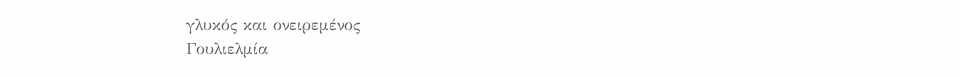γλυκός και ονειρεμένος
Γουλιελμία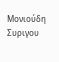Μονιούδη Συριγου